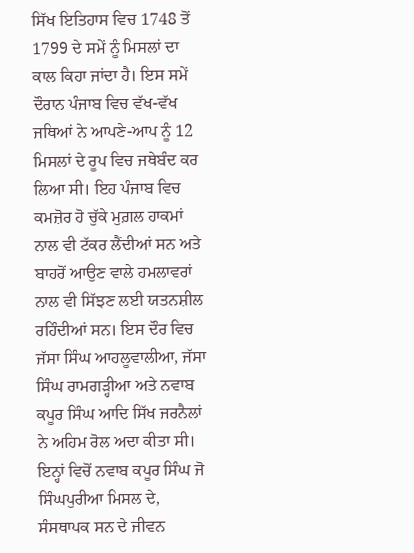ਸਿੱਖ ਇਤਿਹਾਸ ਵਿਚ 1748 ਤੋਂ 1799 ਦੇ ਸਮੇਂ ਨੂੰ ਮਿਸਲਾਂ ਦਾ ਕਾਲ ਕਿਹਾ ਜਾਂਦਾ ਹੈ। ਇਸ ਸਮੇਂ ਦੌਰਾਨ ਪੰਜਾਬ ਵਿਚ ਵੱਖ-ਵੱਖ ਜਥਿਆਂ ਨੇ ਆਪਣੇ-ਆਪ ਨੂੰ 12 ਮਿਸਲਾਂ ਦੇ ਰੂਪ ਵਿਚ ਜਥੇਬੰਦ ਕਰ ਲਿਆ ਸੀ। ਇਹ ਪੰਜਾਬ ਵਿਚ ਕਮਜ਼ੋਰ ਹੋ ਚੁੱਕੇ ਮੁਗ਼ਲ ਹਾਕਮਾਂ ਨਾਲ ਵੀ ਟੱਕਰ ਲੈਂਦੀਆਂ ਸਨ ਅਤੇ ਬਾਹਰੋਂ ਆਉਣ ਵਾਲੇ ਹਮਲਾਵਰਾਂ ਨਾਲ ਵੀ ਸਿੱਝਣ ਲਈ ਯਤਨਸ਼ੀਲ ਰਹਿੰਦੀਆਂ ਸਨ। ਇਸ ਦੌਰ ਵਿਚ ਜੱਸਾ ਸਿੰਘ ਆਹਲੂਵਾਲੀਆ, ਜੱਸਾ ਸਿੰਘ ਰਾਮਗੜ੍ਹੀਆ ਅਤੇ ਨਵਾਬ ਕਪੂਰ ਸਿੰਘ ਆਦਿ ਸਿੱਖ ਜਰਨੈਲਾਂ ਨੇ ਅਹਿਮ ਰੋਲ ਅਦਾ ਕੀਤਾ ਸੀ। ਇਨ੍ਹਾਂ ਵਿਚੋਂ ਨਵਾਬ ਕਪੂਰ ਸਿੰਘ ਜੋ ਸਿੰਘਪੁਰੀਆ ਮਿਸਲ ਦੇ, ਸੰਸਥਾਪਕ ਸਨ ਦੇ ਜੀਵਨ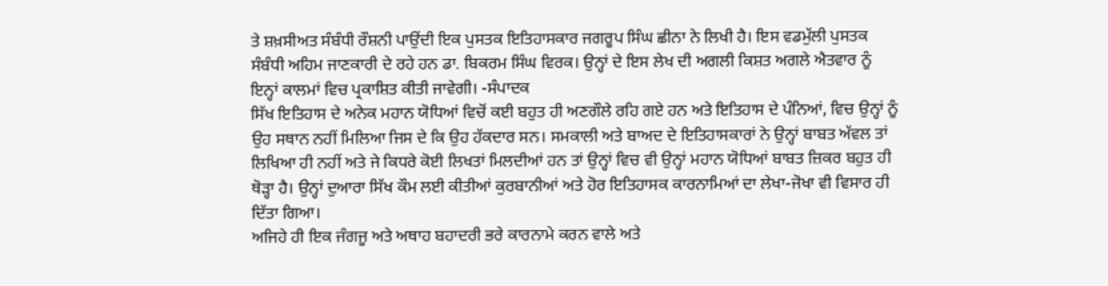ਤੇ ਸ਼ਖ਼ਸੀਅਤ ਸੰਬੰਧੀ ਰੌਸ਼ਨੀ ਪਾਉਂਦੀ ਇਕ ਪੁਸਤਕ ਇਤਿਹਾਸਕਾਰ ਜਗਰੂਪ ਸਿੰਘ ਛੀਨਾ ਨੇ ਲਿਖੀ ਹੈ। ਇਸ ਵਡਮੁੱਲੀ ਪੁਸਤਕ ਸੰਬੰਧੀ ਅਹਿਮ ਜਾਣਕਾਰੀ ਦੇ ਰਹੇ ਹਨ ਡਾ. ਬਿਕਰਮ ਸਿੰਘ ਵਿਰਕ। ਉਨ੍ਹਾਂ ਦੇ ਇਸ ਲੇਖ ਦੀ ਅਗਲੀ ਕਿਸ਼ਤ ਅਗਲੇ ਐਤਵਾਰ ਨੂੰ ਇਨ੍ਹਾਂ ਕਾਲਮਾਂ ਵਿਚ ਪ੍ਰਕਾਸ਼ਿਤ ਕੀਤੀ ਜਾਵੇਗੀ। -ਸੰਪਾਦਕ
ਸਿੱਖ ਇਤਿਹਾਸ ਦੇ ਅਨੇਕ ਮਹਾਨ ਯੋਧਿਆਂ ਵਿਚੋਂ ਕਈ ਬਹੁਤ ਹੀ ਅਣਗੌਲੇ ਰਹਿ ਗਏ ਹਨ ਅਤੇ ਇਤਿਹਾਸ ਦੇ ਪੰਨਿਆਂ, ਵਿਚ ਉਨ੍ਹਾਂ ਨੂੰ ਉਹ ਸਥਾਨ ਨਹੀਂ ਮਿਲਿਆ ਜਿਸ ਦੇ ਕਿ ਉਹ ਹੱਕਦਾਰ ਸਨ। ਸਮਕਾਲੀ ਅਤੇ ਬਾਅਦ ਦੇ ਇਤਿਹਾਸਕਾਰਾਂ ਨੇ ਉਨ੍ਹਾਂ ਬਾਬਤ ਅੱਵਲ ਤਾਂ ਲਿਖਿਆ ਹੀ ਨਹੀਂ ਅਤੇ ਜੇ ਕਿਧਰੇ ਕੋਈ ਲਿਖਤਾਂ ਮਿਲਦੀਆਂ ਹਨ ਤਾਂ ਉਨ੍ਹਾਂ ਵਿਚ ਵੀ ਉਨ੍ਹਾਂ ਮਹਾਨ ਯੋਧਿਆਂ ਬਾਬਤ ਜ਼ਿਕਰ ਬਹੁਤ ਹੀ ਥੋੜ੍ਹਾ ਹੈ। ਉਨ੍ਹਾਂ ਦੁਆਰਾ ਸਿੱਖ ਕੌਮ ਲਈ ਕੀਤੀਆਂ ਕੁਰਬਾਨੀਆਂ ਅਤੇ ਹੋਰ ਇਤਿਹਾਸਕ ਕਾਰਨਾਮਿਆਂ ਦਾ ਲੇਖਾ-ਜੋਖਾ ਵੀ ਵਿਸਾਰ ਹੀ ਦਿੱਤਾ ਗਿਆ।
ਅਜਿਹੇ ਹੀ ਇਕ ਜੰਗਜੂ ਅਤੇ ਅਥਾਹ ਬਹਾਦਰੀ ਭਰੇ ਕਾਰਨਾਮੇ ਕਰਨ ਵਾਲੇ ਅਤੇ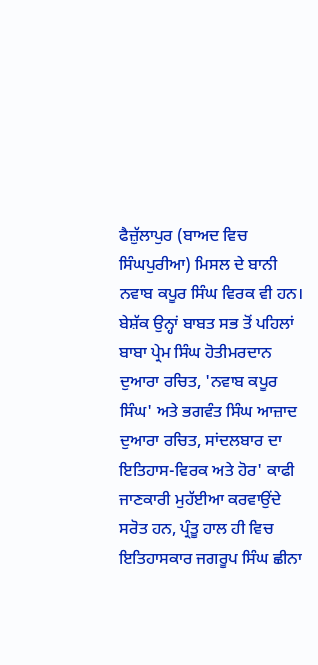ਫੈਜ਼ੁੱਲਾਪੁਰ (ਬਾਅਦ ਵਿਚ ਸਿੰਘਪੁਰੀਆ) ਮਿਸਲ ਦੇ ਬਾਨੀ ਨਵਾਬ ਕਪੂਰ ਸਿੰਘ ਵਿਰਕ ਵੀ ਹਨ। ਬੇਸ਼ੱਕ ਉਨ੍ਹਾਂ ਬਾਬਤ ਸਭ ਤੋਂ ਪਹਿਲਾਂ ਬਾਬਾ ਪ੍ਰੇਮ ਸਿੰਘ ਹੋਤੀਮਰਦਾਨ ਦੁਆਰਾ ਰਚਿਤ, 'ਨਵਾਬ ਕਪੂਰ ਸਿੰਘ' ਅਤੇ ਭਗਵੰਤ ਸਿੰਘ ਆਜ਼ਾਦ ਦੁਆਰਾ ਰਚਿਤ, ਸਾਂਦਲਬਾਰ ਦਾ ਇਤਿਹਾਸ-ਵਿਰਕ ਅਤੇ ਹੋਰ' ਕਾਫੀ ਜਾਣਕਾਰੀ ਮੁਹੱਈਆ ਕਰਵਾਉਂਦੇ ਸਰੋਤ ਹਨ, ਪ੍ਰੰਤੂ ਹਾਲ ਹੀ ਵਿਚ ਇਤਿਹਾਸਕਾਰ ਜਗਰੂਪ ਸਿੰਘ ਛੀਨਾ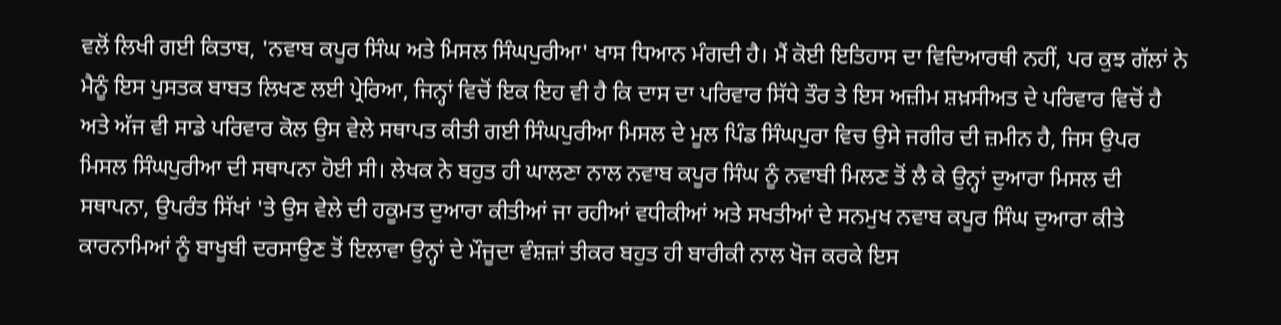ਵਲੋਂ ਲਿਖੀ ਗਈ ਕਿਤਾਬ, 'ਨਵਾਬ ਕਪੂਰ ਸਿੰਘ ਅਤੇ ਮਿਸਲ ਸਿੰਘਪੁਰੀਆ' ਖਾਸ ਧਿਆਨ ਮੰਗਦੀ ਹੈ। ਮੈਂ ਕੋਈ ਇਤਿਹਾਸ ਦਾ ਵਿਦਿਆਰਥੀ ਨਹੀਂ, ਪਰ ਕੁਝ ਗੱਲਾਂ ਨੇ ਮੈਨੂੰ ਇਸ ਪੁਸਤਕ ਬਾਬਤ ਲਿਖਣ ਲਈ ਪ੍ਰੇਰਿਆ, ਜਿਨ੍ਹਾਂ ਵਿਚੋਂ ਇਕ ਇਹ ਵੀ ਹੈ ਕਿ ਦਾਸ ਦਾ ਪਰਿਵਾਰ ਸਿੱਧੇ ਤੌਰ ਤੇ ਇਸ ਅਜ਼ੀਮ ਸ਼ਖ਼ਸੀਅਤ ਦੇ ਪਰਿਵਾਰ ਵਿਚੋਂ ਹੈ ਅਤੇ ਅੱਜ ਵੀ ਸਾਡੇ ਪਰਿਵਾਰ ਕੋਲ ਉਸ ਵੇਲੇ ਸਥਾਪਤ ਕੀਤੀ ਗਈ ਸਿੰਘਪੁਰੀਆ ਮਿਸਲ ਦੇ ਮੂਲ ਪਿੰਡ ਸਿੰਘਪੁਰਾ ਵਿਚ ਉਸੇ ਜਗੀਰ ਦੀ ਜ਼ਮੀਨ ਹੈ, ਜਿਸ ਉਪਰ ਮਿਸਲ ਸਿੰਘਪੁਰੀਆ ਦੀ ਸਥਾਪਨਾ ਹੋਈ ਸੀ। ਲੇਖਕ ਨੇ ਬਹੁਤ ਹੀ ਘਾਲਣਾ ਨਾਲ ਨਵਾਬ ਕਪੂਰ ਸਿੰਘ ਨੂੰ ਨਵਾਬੀ ਮਿਲਣ ਤੋਂ ਲੈ ਕੇ ਉਨ੍ਹਾਂ ਦੁਆਰਾ ਮਿਸਲ ਦੀ ਸਥਾਪਨਾ, ਉਪਰੰਤ ਸਿੱਖਾਂ 'ਤੇ ਉਸ ਵੇਲੇ ਦੀ ਹਕੂਮਤ ਦੁਆਰਾ ਕੀਤੀਆਂ ਜਾ ਰਹੀਆਂ ਵਧੀਕੀਆਂ ਅਤੇ ਸਖਤੀਆਂ ਦੇ ਸਨਮੁਖ ਨਵਾਬ ਕਪੂਰ ਸਿੰਘ ਦੁਆਰਾ ਕੀਤੇ ਕਾਰਨਾਮਿਆਂ ਨੂੰ ਬਾਖੂਬੀ ਦਰਸਾਉਣ ਤੋਂ ਇਲਾਵਾ ਉਨ੍ਹਾਂ ਦੇ ਮੌਜੂਦਾ ਵੰਸ਼ਜ਼ਾਂ ਤੀਕਰ ਬਹੁਤ ਹੀ ਬਾਰੀਕੀ ਨਾਲ ਖੋਜ ਕਰਕੇ ਇਸ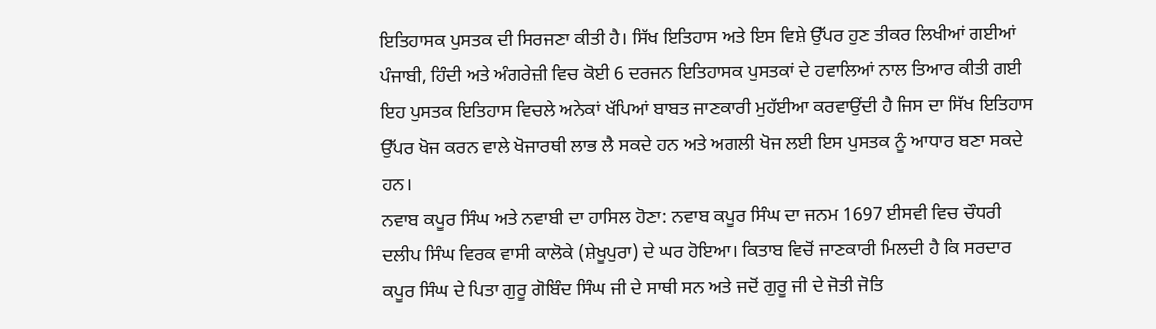ਇਤਿਹਾਸਕ ਪੁਸਤਕ ਦੀ ਸਿਰਜਣਾ ਕੀਤੀ ਹੈ। ਸਿੱਖ ਇਤਿਹਾਸ ਅਤੇ ਇਸ ਵਿਸ਼ੇ ਉੱਪਰ ਹੁਣ ਤੀਕਰ ਲਿਖੀਆਂ ਗਈਆਂ ਪੰਜਾਬੀ, ਹਿੰਦੀ ਅਤੇ ਅੰਗਰੇਜ਼ੀ ਵਿਚ ਕੋਈ 6 ਦਰਜਨ ਇਤਿਹਾਸਕ ਪੁਸਤਕਾਂ ਦੇ ਹਵਾਲਿਆਂ ਨਾਲ ਤਿਆਰ ਕੀਤੀ ਗਈ ਇਹ ਪੁਸਤਕ ਇਤਿਹਾਸ ਵਿਚਲੇ ਅਨੇਕਾਂ ਖੱਪਿਆਂ ਬਾਬਤ ਜਾਣਕਾਰੀ ਮੁਹੱਈਆ ਕਰਵਾਉਂਦੀ ਹੈ ਜਿਸ ਦਾ ਸਿੱਖ ਇਤਿਹਾਸ ਉੱਪਰ ਖੋਜ ਕਰਨ ਵਾਲੇ ਖੋਜਾਰਥੀ ਲਾਭ ਲੈ ਸਕਦੇ ਹਨ ਅਤੇ ਅਗਲੀ ਖੋਜ ਲਈ ਇਸ ਪੁਸਤਕ ਨੂੰ ਆਧਾਰ ਬਣਾ ਸਕਦੇ ਹਨ।
ਨਵਾਬ ਕਪੂਰ ਸਿੰਘ ਅਤੇ ਨਵਾਬੀ ਦਾ ਹਾਸਿਲ ਹੋਣਾ: ਨਵਾਬ ਕਪੂਰ ਸਿੰਘ ਦਾ ਜਨਮ 1697 ਈਸਵੀ ਵਿਚ ਚੌਧਰੀ ਦਲੀਪ ਸਿੰਘ ਵਿਰਕ ਵਾਸੀ ਕਾਲੋਕੇ (ਸ਼ੇਖੂਪੁਰਾ) ਦੇ ਘਰ ਹੋਇਆ। ਕਿਤਾਬ ਵਿਚੋਂ ਜਾਣਕਾਰੀ ਮਿਲਦੀ ਹੈ ਕਿ ਸਰਦਾਰ ਕਪੂਰ ਸਿੰਘ ਦੇ ਪਿਤਾ ਗੁਰੂ ਗੋਬਿੰਦ ਸਿੰਘ ਜੀ ਦੇ ਸਾਥੀ ਸਨ ਅਤੇ ਜਦੋਂ ਗੁਰੂ ਜੀ ਦੇ ਜੋਤੀ ਜੋਤਿ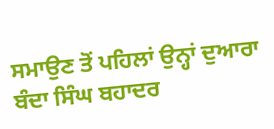ਸਮਾਉਣ ਤੋਂ ਪਹਿਲਾਂ ਉਨ੍ਹਾਂ ਦੁਆਰਾ ਬੰਦਾ ਸਿੰਘ ਬਹਾਦਰ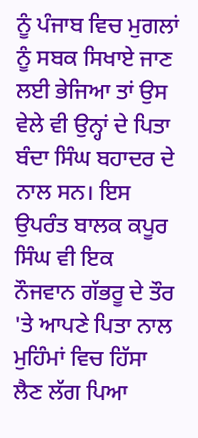ਨੂੰ ਪੰਜਾਬ ਵਿਚ ਮੁਗਲਾਂ ਨੂੰ ਸਬਕ ਸਿਖਾਏ ਜਾਣ ਲਈ ਭੇਜਿਆ ਤਾਂ ਉਸ ਵੇਲੇ ਵੀ ਉਨ੍ਹਾਂ ਦੇ ਪਿਤਾ ਬੰਦਾ ਸਿੰਘ ਬਹਾਦਰ ਦੇ ਨਾਲ ਸਨ। ਇਸ ਉਪਰੰਤ ਬਾਲਕ ਕਪੂਰ ਸਿੰਘ ਵੀ ਇਕ ਨੌਜਵਾਨ ਗੱਭਰੂ ਦੇ ਤੌਰ 'ਤੇ ਆਪਣੇ ਪਿਤਾ ਨਾਲ ਮੁਹਿੰਮਾਂ ਵਿਚ ਹਿੱਸਾ ਲੈਣ ਲੱਗ ਪਿਆ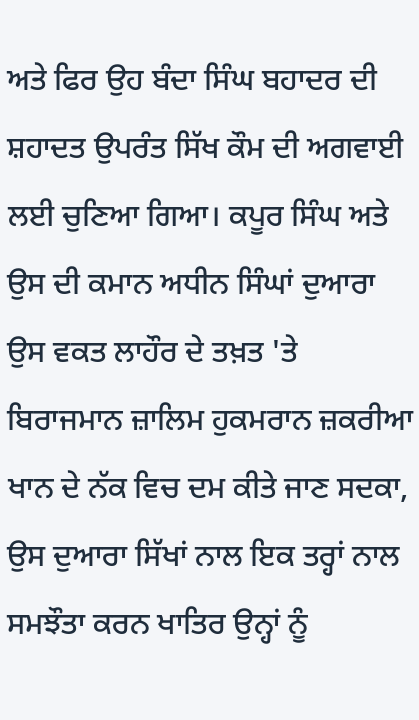ਅਤੇ ਫਿਰ ਉਹ ਬੰਦਾ ਸਿੰਘ ਬਹਾਦਰ ਦੀ ਸ਼ਹਾਦਤ ਉਪਰੰਤ ਸਿੱਖ ਕੌਮ ਦੀ ਅਗਵਾਈ ਲਈ ਚੁਣਿਆ ਗਿਆ। ਕਪੂਰ ਸਿੰਘ ਅਤੇ ਉਸ ਦੀ ਕਮਾਨ ਅਧੀਨ ਸਿੰਘਾਂ ਦੁਆਰਾ ਉਸ ਵਕਤ ਲਾਹੌਰ ਦੇ ਤਖ਼ਤ 'ਤੇ ਬਿਰਾਜਮਾਨ ਜ਼ਾਲਿਮ ਹੁਕਮਰਾਨ ਜ਼ਕਰੀਆ ਖਾਨ ਦੇ ਨੱਕ ਵਿਚ ਦਮ ਕੀਤੇ ਜਾਣ ਸਦਕਾ, ਉਸ ਦੁਆਰਾ ਸਿੱਖਾਂ ਨਾਲ ਇਕ ਤਰ੍ਹਾਂ ਨਾਲ ਸਮਝੌਤਾ ਕਰਨ ਖਾਤਿਰ ਉਨ੍ਹਾਂ ਨੂੰ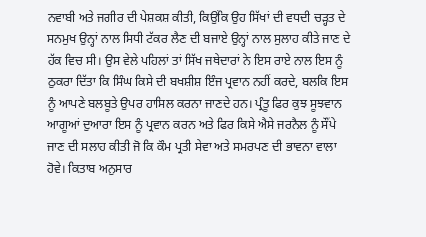ਨਵਾਬੀ ਅਤੇ ਜਗੀਰ ਦੀ ਪੇਸ਼ਕਸ਼ ਕੀਤੀ, ਕਿਉਂਕਿ ਉਹ ਸਿੱਖਾਂ ਦੀ ਵਧਦੀ ਚੜ੍ਹਤ ਦੇ ਸਨਮੁਖ ਉਨ੍ਹਾਂ ਨਾਲ ਸਿਧੀ ਟੱਕਰ ਲੈਣ ਦੀ ਬਜਾਏ ਉਨ੍ਹਾਂ ਨਾਲ ਸੁਲਾਹ ਕੀਤੇ ਜਾਣ ਦੇ ਹੱਕ ਵਿਚ ਸੀ। ਉਸ ਵੇਲੇ ਪਹਿਲਾਂ ਤਾਂ ਸਿੱਖ ਜਥੇਦਾਰਾਂ ਨੇ ਇਸ ਰਾਏ ਨਾਲ ਇਸ ਨੂੰ ਠੁਕਰਾ ਦਿੱਤਾ ਕਿ ਸਿੰਘ ਕਿਸੇ ਦੀ ਬਖਸ਼ੀਸ਼ ਇੰਜ ਪ੍ਰਵਾਨ ਨਹੀਂ ਕਰਦੇ, ਬਲਕਿ ਇਸ ਨੂੰ ਆਪਣੇ ਬਲਬੂਤੇ ਉਪਰ ਹਾਸਿਲ ਕਰਨਾ ਜਾਣਦੇ ਹਨ। ਪ੍ਰੰਤੂ ਫਿਰ ਕੁਝ ਸੂਝਵਾਨ ਆਗੂਆਂ ਦੁਆਰਾ ਇਸ ਨੂੰ ਪ੍ਰਵਾਨ ਕਰਨ ਅਤੇ ਫਿਰ ਕਿਸੇ ਐਸੇ ਜਰਨੈਲ ਨੂੰ ਸੌਂਪੇ ਜਾਣ ਦੀ ਸਲਾਹ ਕੀਤੀ ਜੋ ਕਿ ਕੌਮ ਪ੍ਰਤੀ ਸੇਵਾ ਅਤੇ ਸਮਰਪਣ ਦੀ ਭਾਵਨਾ ਵਾਲਾ ਹੋਵੇ। ਕਿਤਾਬ ਅਨੁਸਾਰ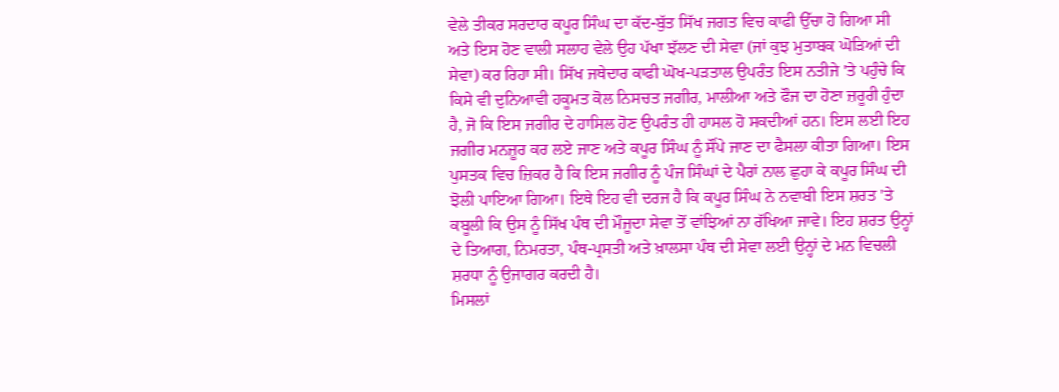ਵੇਲੇ ਤੀਕਰ ਸਰਦਾਰ ਕਪੂਰ ਸਿੰਘ ਦਾ ਕੱਦ-ਬੁੱਤ ਸਿੱਖ ਜਗਤ ਵਿਚ ਕਾਫੀ ਉੱਚਾ ਹੋ ਗਿਆ ਸੀ ਅਤੇ ਇਸ ਹੋਣ ਵਾਲੀ ਸਲਾਹ ਵੇਲੇ ਉਹ ਪੱਖਾ ਝੱਲਣ ਦੀ ਸੇਵਾ (ਜਾਂ ਕੁਝ ਮੁਤਾਬਕ ਘੋੜਿਆਂ ਦੀ ਸੇਵਾ) ਕਰ ਰਿਹਾ ਸੀ। ਸਿੱਖ ਜਥੇਦਾਰ ਕਾਫੀ ਘੋਖ-ਪੜਤਾਲ ਉਪਰੰਤ ਇਸ ਨਤੀਜੇ 'ਤੇ ਪਹੁੰਚੇ ਕਿ ਕਿਸੇ ਵੀ ਦੁਨਿਆਵੀ ਹਕੂਮਤ ਕੋਲ ਨਿਸਚਤ ਜਗੀਰ, ਮਾਲੀਆ ਅਤੇ ਫੌਜ ਦਾ ਹੋਣਾ ਜ਼ਰੂਰੀ ਹੁੰਦਾ ਹੈ, ਜੋ ਕਿ ਇਸ ਜਗੀਰ ਦੇ ਹਾਸਿਲ ਹੋਣ ਉਪਰੰਤ ਹੀ ਹਾਸਲ ਹੋ ਸਕਦੀਆਂ ਹਨ। ਇਸ ਲਈ ਇਹ ਜਗੀਰ ਮਨਜ਼ੂਰ ਕਰ ਲਏ ਜਾਣ ਅਤੇ ਕਪੂਰ ਸਿੰਘ ਨੂੰ ਸੌਂਪੇ ਜਾਣ ਦਾ ਫੈਸਲਾ ਕੀਤਾ ਗਿਆ। ਇਸ ਪੁਸਤਕ ਵਿਚ ਜ਼ਿਕਰ ਹੈ ਕਿ ਇਸ ਜਗੀਰ ਨੂੰ ਪੰਜ ਸਿੰਘਾਂ ਦੇ ਪੈਰਾਂ ਨਾਲ ਛੁਹਾ ਕੇ ਕਪੂਰ ਸਿੰਘ ਦੀ ਝੋਲੀ ਪਾਇਆ ਗਿਆ। ਇਥੇ ਇਹ ਵੀ ਦਰਜ ਹੈ ਕਿ ਕਪੂਰ ਸਿੰਘ ਨੇ ਨਵਾਬੀ ਇਸ ਸ਼ਰਤ 'ਤੇ ਕਬੂਲੀ ਕਿ ਉਸ ਨੂੰ ਸਿੱਖ ਪੰਥ ਦੀ ਮੌਜੂਦਾ ਸੇਵਾ ਤੋਂ ਵਾਂਝਿਆਂ ਨਾ ਰੱਖਿਆ ਜਾਵੇ। ਇਹ ਸ਼ਰਤ ਉਨ੍ਹਾਂ ਦੇ ਤਿਆਗ, ਨਿਮਰਤਾ, ਪੰਥ-ਪ੍ਰਸਤੀ ਅਤੇ ਖ਼ਾਲਸਾ ਪੰਥ ਦੀ ਸੇਵਾ ਲਈ ਉਨ੍ਹਾਂ ਦੇ ਮਨ ਵਿਚਲੀ ਸ਼ਰਧਾ ਨੂੰ ਉਜਾਗਰ ਕਰਦੀ ਹੈ।
ਮਿਸਲਾਂ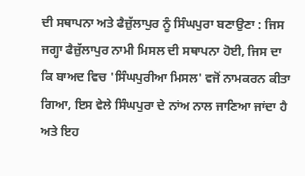ਦੀ ਸਥਾਪਨਾ ਅਤੇ ਫੈਜ਼ੁੱਲਾਪੁਰ ਨੂੰ ਸਿੰਘਪੁਰਾ ਬਣਾਉਣਾ : ਜਿਸ ਜਗ੍ਹਾ ਫੈਜ਼ੁੱਲਾਪੁਰ ਨਾਮੀ ਮਿਸਲ ਦੀ ਸਥਾਪਨਾ ਹੋਈ, ਜਿਸ ਦਾ ਕਿ ਬਾਅਦ ਵਿਚ 'ਸਿੰਘਪੁਰੀਆ ਮਿਸਲ' ਵਜੋਂ ਨਾਮਕਰਨ ਕੀਤਾ ਗਿਆ, ਇਸ ਵੇਲੇ ਸਿੰਘਪੁਰਾ ਦੇ ਨਾਂਅ ਨਾਲ ਜਾਣਿਆ ਜਾਂਦਾ ਹੈ ਅਤੇ ਇਹ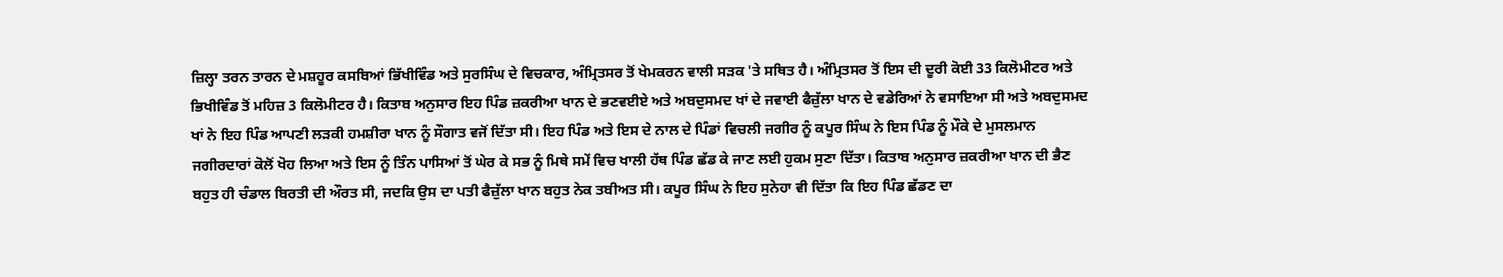ਜ਼ਿਲ੍ਹਾ ਤਰਨ ਤਾਰਨ ਦੇ ਮਸ਼ਹੂਰ ਕਸਬਿਆਂ ਭਿੱਖੀਵਿੰਡ ਅਤੇ ਸੁਰਸਿੰਘ ਦੇ ਵਿਚਕਾਰ, ਅੰਮ੍ਰਿਤਸਰ ਤੋਂ ਖੇਮਕਰਨ ਵਾਲੀ ਸੜਕ 'ਤੇ ਸਥਿਤ ਹੈ। ਅੰਮ੍ਰਿਤਸਰ ਤੋਂ ਇਸ ਦੀ ਦੂਰੀ ਕੋਈ 33 ਕਿਲੋਮੀਟਰ ਅਤੇ ਭਿਖੀਵਿੰਡ ਤੋਂ ਮਹਿਜ਼ 3 ਕਿਲੋਮੀਟਰ ਹੈ। ਕਿਤਾਬ ਅਨੁਸਾਰ ਇਹ ਪਿੰਡ ਜ਼ਕਰੀਆ ਖਾਨ ਦੇ ਭਣਵਈਏ ਅਤੇ ਅਬਦੁਸਮਦ ਖਾਂ ਦੇ ਜਵਾਈ ਫੈਜ਼ੁੱਲਾ ਖਾਨ ਦੇ ਵਡੇਰਿਆਂ ਨੇ ਵਸਾਇਆ ਸੀ ਅਤੇ ਅਬਦੁਸਮਦ ਖਾਂ ਨੇ ਇਹ ਪਿੰਡ ਆਪਣੀ ਲੜਕੀ ਹਮਸ਼ੀਰਾ ਖਾਨ ਨੂੰ ਸੌਗਾਤ ਵਜੋਂ ਦਿੱਤਾ ਸੀ। ਇਹ ਪਿੰਡ ਅਤੇ ਇਸ ਦੇ ਨਾਲ ਦੇ ਪਿੰਡਾਂ ਵਿਚਲੀ ਜਗੀਰ ਨੂੰ ਕਪੂਰ ਸਿੰਘ ਨੇ ਇਸ ਪਿੰਡ ਨੂੰ ਮੌਕੇ ਦੇ ਮੁਸਲਮਾਨ ਜਗੀਰਦਾਰਾਂ ਕੋਲੋਂ ਖੋਹ ਲਿਆ ਅਤੇ ਇਸ ਨੂੰ ਤਿੰਨ ਪਾਸਿਆਂ ਤੋਂ ਘੇਰ ਕੇ ਸਭ ਨੂੰ ਮਿਥੇ ਸਮੇਂ ਵਿਚ ਖਾਲੀ ਹੱਥ ਪਿੰਡ ਛੱਡ ਕੇ ਜਾਣ ਲਈ ਹੁਕਮ ਸੁਣਾ ਦਿੱਤਾ। ਕਿਤਾਬ ਅਨੁਸਾਰ ਜ਼ਕਰੀਆ ਖਾਨ ਦੀ ਭੈਣ ਬਹੁਤ ਹੀ ਚੰਡਾਲ ਬਿਰਤੀ ਦੀ ਔਰਤ ਸੀ, ਜਦਕਿ ਉਸ ਦਾ ਪਤੀ ਫੈਜ਼ੁੱਲਾ ਖਾਨ ਬਹੁਤ ਨੇਕ ਤਬੀਅਤ ਸੀ। ਕਪੂਰ ਸਿੰਘ ਨੇ ਇਹ ਸੁਨੇਹਾ ਵੀ ਦਿੱਤਾ ਕਿ ਇਹ ਪਿੰਡ ਛੱਡਣ ਦਾ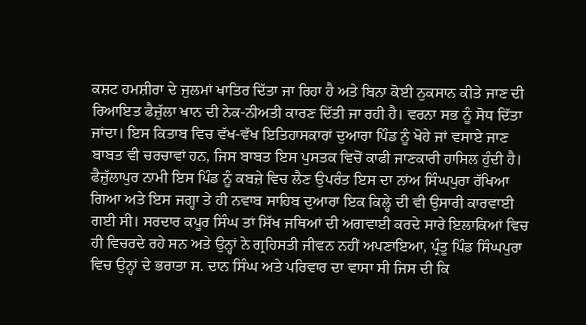ਕਸ਼ਟ ਹਮਸ਼ੀਰਾ ਦੇ ਜੁਲਮਾਂ ਖਾਤਿਰ ਦਿੱਤਾ ਜਾ ਰਿਹਾ ਹੈ ਅਤੇ ਬਿਨਾ ਕੋਈ ਨੁਕਸਾਨ ਕੀਤੇ ਜਾਣ ਦੀ ਰਿਆਇਤ ਫੈਜ਼ੁੱਲਾ ਖਾਨ ਦੀ ਨੇਕ-ਨੀਅਤੀ ਕਾਰਣ ਦਿੱਤੀ ਜਾ ਰਹੀ ਹੈ। ਵਰਨਾ ਸਭ ਨੂੰ ਸੋਧ ਦਿੱਤਾ ਜਾਂਦਾ। ਇਸ ਕਿਤਾਬ ਵਿਚ ਵੱਖ-ਵੱਖ ਇਤਿਹਾਸਕਾਰਾਂ ਦੁਆਰਾ ਪਿੰਡ ਨੂੰ ਖੋਹੇ ਜਾਂ ਵਸਾਏ ਜਾਣ ਬਾਬਤ ਵੀ ਚਰਚਾਵਾਂ ਹਨ, ਜਿਸ ਬਾਬਤ ਇਸ ਪੁਸਤਕ ਵਿਚੋਂ ਕਾਫੀ ਜਾਣਕਾਰੀ ਹਾਸਿਲ ਹੁੰਦੀ ਹੈ। ਫੈਜ਼ੁੱਲਾਪੁਰ ਨਾਮੀ ਇਸ ਪਿੰਡ ਨੂੰ ਕਬਜ਼ੇ ਵਿਚ ਲੈਣ ਉਪਰੰਤ ਇਸ ਦਾ ਨਾਂਅ ਸਿੰਘਪੁਰਾ ਰੱਖਿਆ ਗਿਆ ਅਤੇ ਇਸ ਜਗ੍ਹਾ ਤੇ ਹੀ ਨਵਾਬ ਸਾਹਿਬ ਦੁਆਰਾ ਇਕ ਕਿਲ੍ਹੇ ਦੀ ਵੀ ਉਸਾਰੀ ਕਾਰਵਾਈ ਗਈ ਸੀ। ਸਰਦਾਰ ਕਪੂਰ ਸਿੰਘ ਤਾਂ ਸਿੱਖ ਜਥਿਆਂ ਦੀ ਅਗਵਾਈ ਕਰਦੇ ਸਾਰੇ ਇਲਾਕਿਆਂ ਵਿਚ ਹੀ ਵਿਚਰਦੇ ਰਹੇ ਸਨ ਅਤੇ ਉਨ੍ਹਾਂ ਨੇ ਗ੍ਰਹਿਸਤੀ ਜੀਵਨ ਨਹੀਂ ਅਪਣਾਇਆ, ਪ੍ਰੰਤੂ ਪਿੰਡ ਸਿੰਘਪੁਰਾ ਵਿਚ ਉਨ੍ਹਾਂ ਦੇ ਭਰਾਤਾ ਸ. ਦਾਨ ਸਿੰਘ ਅਤੇ ਪਰਿਵਾਰ ਦਾ ਵਾਸਾ ਸੀ ਜਿਸ ਦੀ ਕਿ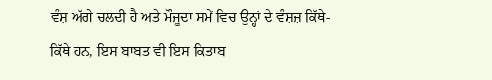ਵੰਸ਼ ਅੱਗੇ ਚਲਦੀ ਹੈ ਅਤੇ ਮੌਜੂਦਾ ਸਮੇਂ ਵਿਚ ਉਨ੍ਹਾਂ ਦੇ ਵੰਸ਼ਜ਼ ਕਿੱਥੇ-ਕਿੱਥੇ ਹਨ, ਇਸ ਬਾਬਤ ਵੀ ਇਸ ਕਿਤਾਬ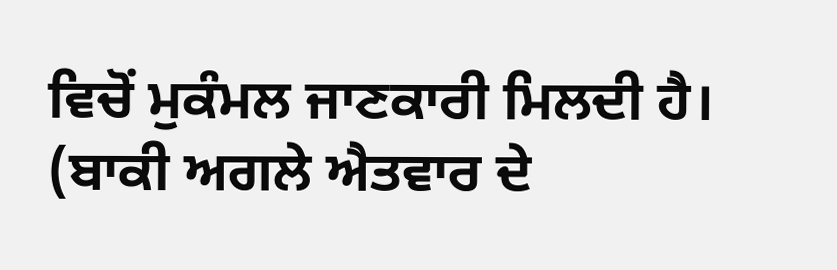ਵਿਚੋਂ ਮੁਕੰਮਲ ਜਾਣਕਾਰੀ ਮਿਲਦੀ ਹੈ।
(ਬਾਕੀ ਅਗਲੇ ਐਤਵਾਰ ਦੇ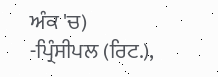ਅੰਕ 'ਚ)
-ਪ੍ਰਿੰਸੀਪਲ (ਰਿਟ.),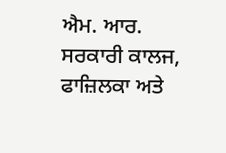ਐਮ. ਆਰ. ਸਰਕਾਰੀ ਕਾਲਜ, ਫਾਜ਼ਿਲਕਾ ਅਤੇ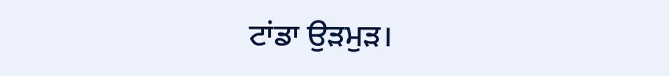ਟਾਂਡਾ ਉੜਮੁੜ।